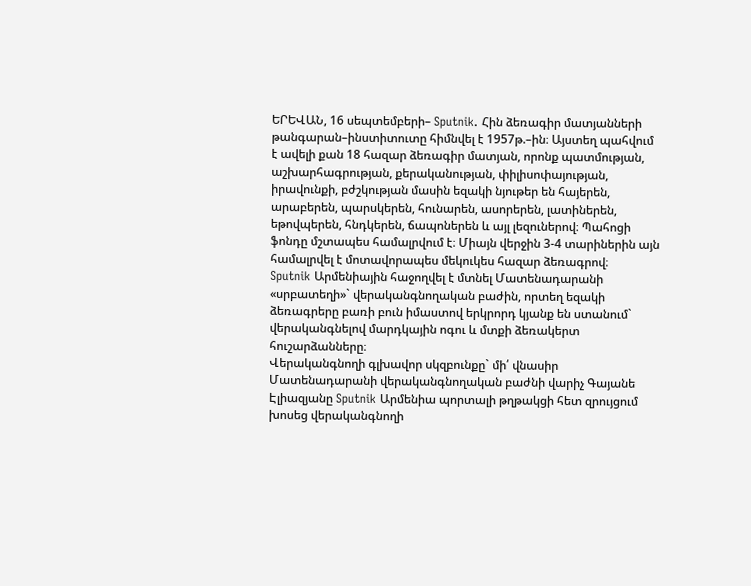ԵՐԵՎԱՆ, 16 սեպտեմբերի– Sputnik. Հին ձեռագիր մատյանների թանգարան–ինստիտուտը հիմնվել է 1957թ.–ին։ Այստեղ պահվում է ավելի քան 18 հազար ձեռագիր մատյան, որոնք պատմության, աշխարհագրության, քերականության, փիլիսոփայության, իրավունքի, բժշկության մասին եզակի նյութեր են հայերեն, արաբերեն, պարսկերեն, հունարեն, ասորերեն, լատիներեն, եթովպերեն, հնդկերեն, ճապոներեն և այլ լեզուներով։ Պահոցի ֆոնդը մշտապես համալրվում է։ Միայն վերջին 3-4 տարիներին այն համալրվել է մոտավորապես մեկուկես հազար ձեռագրով։
Sputnik Արմենիային հաջողվել է մտնել Մատենադարանի «սրբատեղի»` վերականգնողական բաժին, որտեղ եզակի ձեռագրերը բառի բուն իմաստով երկրորդ կյանք են ստանում` վերականգնելով մարդկային ոգու և մտքի ձեռակերտ հուշարձանները։
Վերականգնողի գլխավոր սկզբունքը` մի՛ վնասիր
Մատենադարանի վերականգնողական բաժնի վարիչ Գայանե Էլիազյանը Sputnik Արմենիա պորտալի թղթակցի հետ զրույցում խոսեց վերականգնողի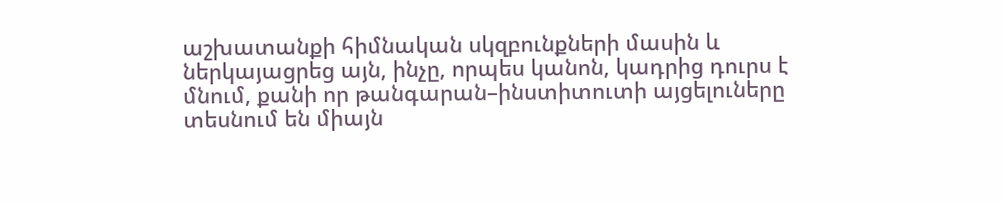աշխատանքի հիմնական սկզբունքների մասին և ներկայացրեց այն, ինչը, որպես կանոն, կադրից դուրս է մնում, քանի որ թանգարան–ինստիտուտի այցելուները տեսնում են միայն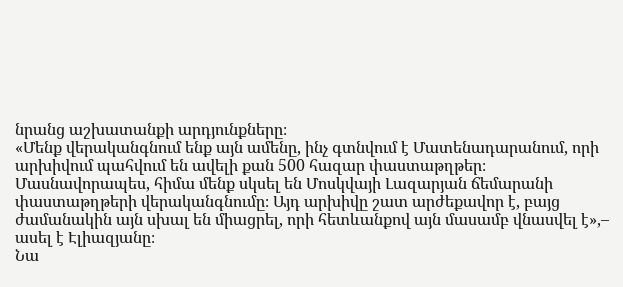նրանց աշխատանքի արդյունքները։
«Մենք վերականգնում ենք այն ամենը, ինչ գտնվում է Մատենադարանում, որի արխիվում պահվում են ավելի քան 500 հազար փաստաթղթեր։ Մասնավորապես, հիմա մենք սկսել են Մոսկվայի Լազարյան ճեմարանի փաստաթղթերի վերականգնումը։ Այդ արխիվը շատ արժեքավոր է, բայց ժամանակին այն սխալ են միացրել, որի հետևանքով այն մասամբ վնասվել է»,– ասել է Էլիազյանը։
Նա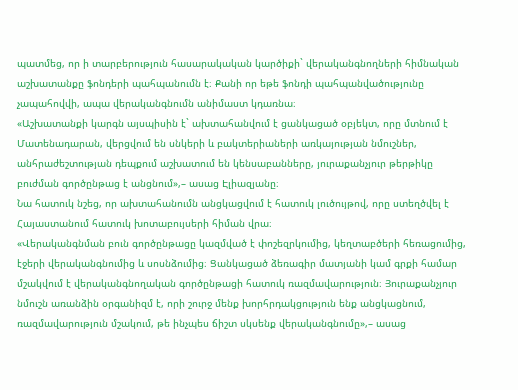պատմեց, որ ի տարբերություն հասարակական կարծիքի` վերականգնողների հիմնական աշխատանքը ֆոնդերի պահպանումն է։ Քանի որ եթե ֆոնդի պահպանվածությունը չապահովվի, ապա վերականգնումն անիմաստ կդառնա։
«Աշխատանքի կարգն այսպիսին է` ախտահանվում է ցանկացած օբյեկտ, որը մտնում է Մատենադարան, վերցվում են սնկերի և բակտերիաների առկայության նմուշներ, անհրաժեշտության դեպքում աշխատում են կենսաբանները, յուրաքանչյուր թերթիկը բուժման գործընթաց է անցնում»,– ասաց Էլիազյանը։
Նա հատուկ նշեց, որ ախտահանումն անցկացվում է հատուկ լուծույթով, որը ստեղծվել է Հայաստանում հատուկ խոտաբույսերի հիման վրա։
«Վերականգնման բուն գործընթացը կազմված է փոշեզրկումից, կեղտաբծերի հեռացումից, էջերի վերականգնումից և սոսնձումից։ Ցանկացած ձեռագիր մատյանի կամ գրքի համար մշակվում է վերականգնողական գործընթացի հատուկ ռազմավարություն։ Յուրաքանչյուր նմուշն առանձին օրգանիզմ է, որի շուրջ մենք խորհրդակցություն ենք անցկացնում, ռազմավարություն մշակում, թե ինչպես ճիշտ սկսենք վերականգնումը»,– ասաց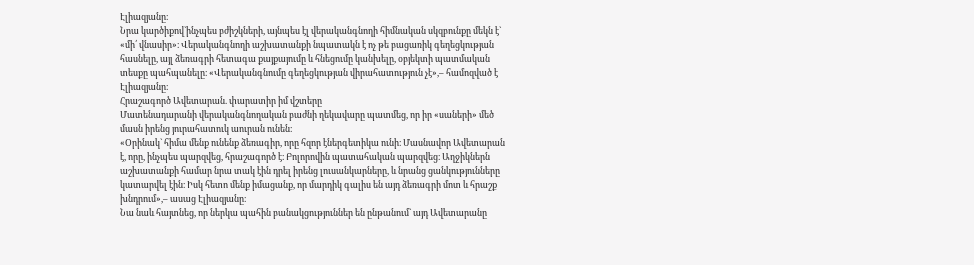Էլիազյանը։
Նրա կարծիքով`ինչպես բժիշկների, այնպես էլ վերականգնողի հիմնական սկզբունքը մեկն է` «մի՛ վնասիր»։ Վերականգնողի աշխատանքի նպատակն է ոչ թե բացառիկ գեղեցկության հասնելը, այլ ձեռագրի հետագա քայքայումը և հնեցումը կանխելը, օբյեկտի պատմական տեսքը պահպանելը։ «Վերականգնումը գեղեցկության վիրահատություն չէ»,– համոզված է Էլիազյանը։
Հրաշագործ Ավետարան. փարատիր իմ վշտերը
Մատենադարանի վերականգնողական բաժնի ղեկավարը պատմեց, որ իր «սաների» մեծ մասն իրենց յուրահատուկ աուրան ունեն։
«Օրինակ` հիմա մենք ունենք ձեռագիր, որը հզոր էներգետիկա ունի։ Մասնավոր Ավետարան է, որը, ինչպես պարզվեց, հրաշագործ է։ Բոլորովին պատահական պարզվեց։ Աղջիկներն աշխատանքի համար նրա տակ էին դրել իրենց լուսանկարները, և նրանց ցանկությունները կատարվել էին։ Իսկ հետո մենք իմացանք, որ մարդիկ գալիս են այդ ձեռագրի մոտ և հրաշք խնդրում»,– ասաց Էլիազյանը։
Նա նաև հայտնեց, որ ներկա պահին բանակցություններ են ընթանում` այդ Ավետարանը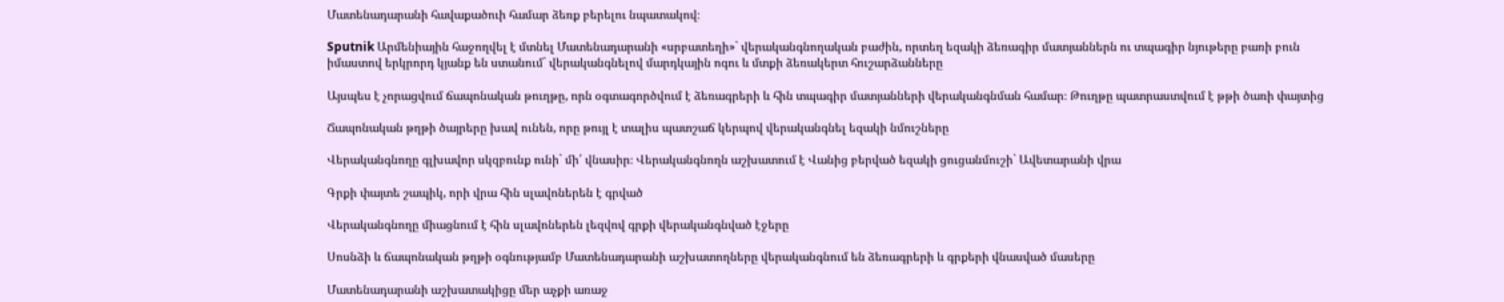Մատենադարանի հավաքածուի համար ձեռք բերելու նպատակով։

Sputnik Արմենիային հաջողվել է մտնել Մատենադարանի «սրբատեղի»` վերականգնողական բաժին, որտեղ եզակի ձեռագիր մատյաններն ու տպագիր նյութերը բառի բուն իմաստով երկրորդ կյանք են ստանում` վերականգնելով մարդկային ոգու և մտքի ձեռակերտ հուշարձանները

Այսպես է չորացվում ճապոնական թուղթը, որն օգտագործվում է ձեռագրերի և հին տպագիր մատյանների վերականգնման համար։ Թուղթը պատրաստվում է թթի ծառի փայտից

Ճապոնական թղթի ծայրերը խավ ունեն, որը թույլ է տալիս պատշաճ կերպով վերականգնել եզակի նմուշները

Վերականգնողը գլխավոր սկզբունք ունի` մի՛ վնասիր։ Վերականգնողն աշխատում է Վանից բերված եզակի ցուցանմուշի` Ավետարանի վրա

Գրքի փայտե շապիկ, որի վրա հին սլավոներեն է գրված

Վերականգնողը միացնում է հին սլավոներեն լեզվով գրքի վերականգնված էջերը

Սոսնձի և ճապոնական թղթի օգնությամբ Մատենադարանի աշխատողները վերականգնում են ձեռագրերի և գրքերի վնասված մասերը

Մատենադարանի աշխատակիցը մեր աչքի առաջ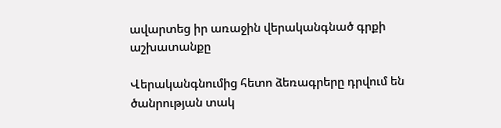ավարտեց իր առաջին վերականգնած գրքի աշխատանքը

Վերականգնումից հետո ձեռագրերը դրվում են ծանրության տակ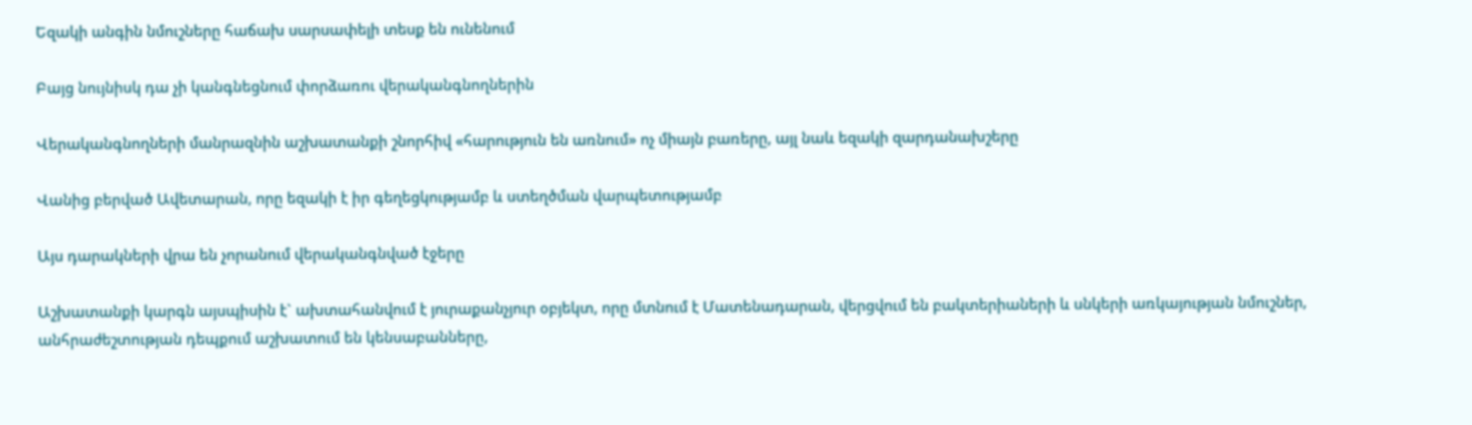Եզակի անգին նմուշները հաճախ սարսափելի տեսք են ունենում

Բայց նույնիսկ դա չի կանգնեցնում փորձառու վերականգնողներին

Վերականգնողների մանրազնին աշխատանքի շնորհիվ «հարություն են առնում» ոչ միայն բառերը, այլ նաև եզակի զարդանախշերը

Վանից բերված Ավետարան, որը եզակի է իր գեղեցկությամբ և ստեղծման վարպետությամբ

Այս դարակների վրա են չորանում վերականգնված էջերը

Աշխատանքի կարգն այսպիսին է` ախտահանվում է յուրաքանչյուր օբյեկտ, որը մտնում է Մատենադարան, վերցվում են բակտերիաների և սնկերի առկայության նմուշներ, անհրաժեշտության դեպքում աշխատում են կենսաբանները,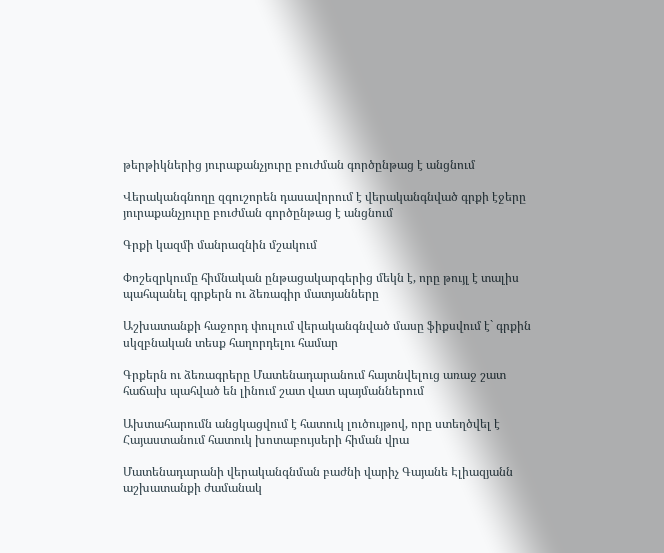թերթիկներից յուրաքանչյուրը բուժման գործընթաց է անցնում

Վերականգնողը զգուշորեն դասավորում է վերականգնված գրքի էջերը
յուրաքանչյուրը բուժման գործընթաց է անցնում

Գրքի կազմի մանրազնին մշակում

Փոշեզրկումը հիմնական ընթացակարգերից մեկն է, որը թույլ է տալիս պահպանել գրքերն ու ձեռագիր մատյանները

Աշխատանքի հաջորդ փուլում վերականգնված մասը ֆիքսվում է` գրքին սկզբնական տեսք հաղորդելու համար

Գրքերն ու ձեռագրերը Մատենադարանում հայտնվելուց առաջ շատ հաճախ պահված են լինում շատ վատ պայմաններում

Ախտահարումն անցկացվում է հատուկ լուծույթով, որը ստեղծվել է Հայաստանում հատուկ խոտաբույսերի հիման վրա

Մատենադարանի վերականգնման բաժնի վարիչ Գայանե Էլիազյանն աշխատանքի ժամանակ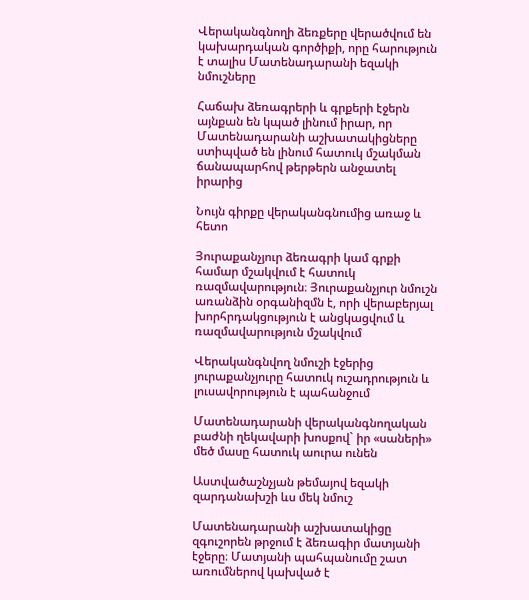Վերականգնողի ձեռքերը վերածվում են կախարդական գործիքի, որը հարություն է տալիս Մատենադարանի եզակի նմուշները

Հաճախ ձեռագրերի և գրքերի էջերն այնքան են կպած լինում իրար, որ Մատենադարանի աշխատակիցները ստիպված են լինում հատուկ մշակման ճանապարհով թերթերն անջատել իրարից

Նույն գիրքը վերականգնումից առաջ և հետո

Յուրաքանչյուր ձեռագրի կամ գրքի համար մշակվում է հատուկ ռազմավարություն։ Յուրաքանչյուր նմուշն առանձին օրգանիզմն է, որի վերաբերյալ խորհրդակցություն է անցկացվում և ռազմավարություն մշակվում

Վերականգնվող նմուշի էջերից յուրաքանչյուրը հատուկ ուշադրություն և լուսավորություն է պահանջում

Մատենադարանի վերականգնողական բաժնի ղեկավարի խոսքով` իր «սաների» մեծ մասը հատուկ աուրա ունեն

Աստվածաշնչյան թեմայով եզակի զարդանախշի ևս մեկ նմուշ

Մատենադարանի աշխատակիցը զգուշորեն թրջում է ձեռագիր մատյանի էջերը։ Մատյանի պահպանումը շատ առումներով կախված է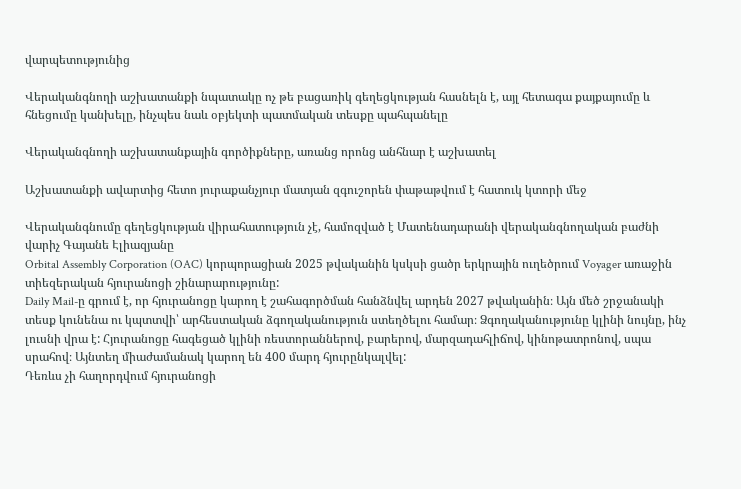վարպետությունից

Վերականգնողի աշխատանքի նպատակը ոչ թե բացառիկ գեղեցկության հասնելն է, այլ հետագա քայքայումը և հնեցումը կանխելը, ինչպես նաև օբյեկտի պատմական տեսքը պահպանելը

Վերականգնողի աշխատանքային գործիքները, առանց որոնց անհնար է աշխատել

Աշխատանքի ավարտից հետո յուրաքանչյուր մատյան զգուշորեն փաթաթվում է հատուկ կտորի մեջ

Վերականգնումը գեղեցկության վիրահատություն չէ, համոզված է Մատենադարանի վերականգնողական բաժնի վարիչ Գայանե Էլիազյանը
Orbital Assembly Corporation (OAC) կորպորացիան 2025 թվականին կսկսի ցածր երկրային ուղեծրում Voyager առաջին տիեզերական հյուրանոցի շինարարությունը:
Daily Mail-ը գրում է, որ հյուրանոցը կարող է շահագործման հանձնվել արդեն 2027 թվականին։ Այն մեծ շրջանակի տեսք կունենա ու կպտտվի՝ արհեստական ձգողականություն ստեղծելու համար։ Ձգողականությունը կլինի նույնը, ինչ լուսնի վրա է: Հյուրանոցը հագեցած կլինի ռեստորաններով, բարերով, մարզադահլիճով, կինոթատրոնով, սպա սրահով։ Այնտեղ միաժամանակ կարող են 400 մարդ հյուրընկալվել:
Դեռևս չի հաղորդվում հյուրանոցի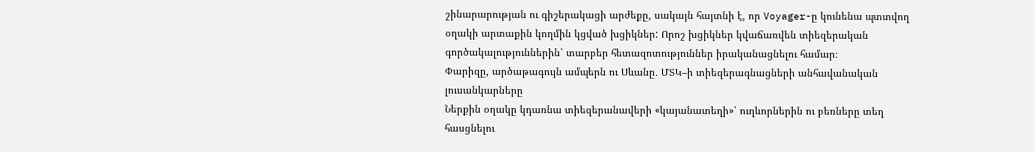շինարարության ու գիշերակացի արժեքը, սակայն հայտնի է, որ Voyager-ը կունենա պտտվող օղակի արտաքին կողմին կցված խցիկներ: Որոշ խցիկներ կվաճառվեն տիեզերական գործակալություններին՝ տարբեր հետազոտություններ իրականացնելու համար։
Փարիզը, արծաթագույն ամպերն ու Սևանը․ ՄՏԿ–ի տիեզերագնացների անհավանական լուսանկարները
Ներքին օղակը կդառնա տիեզերանավերի «կայանատեղի»՝ ուղևորներին ու բեռները տեղ հասցնելու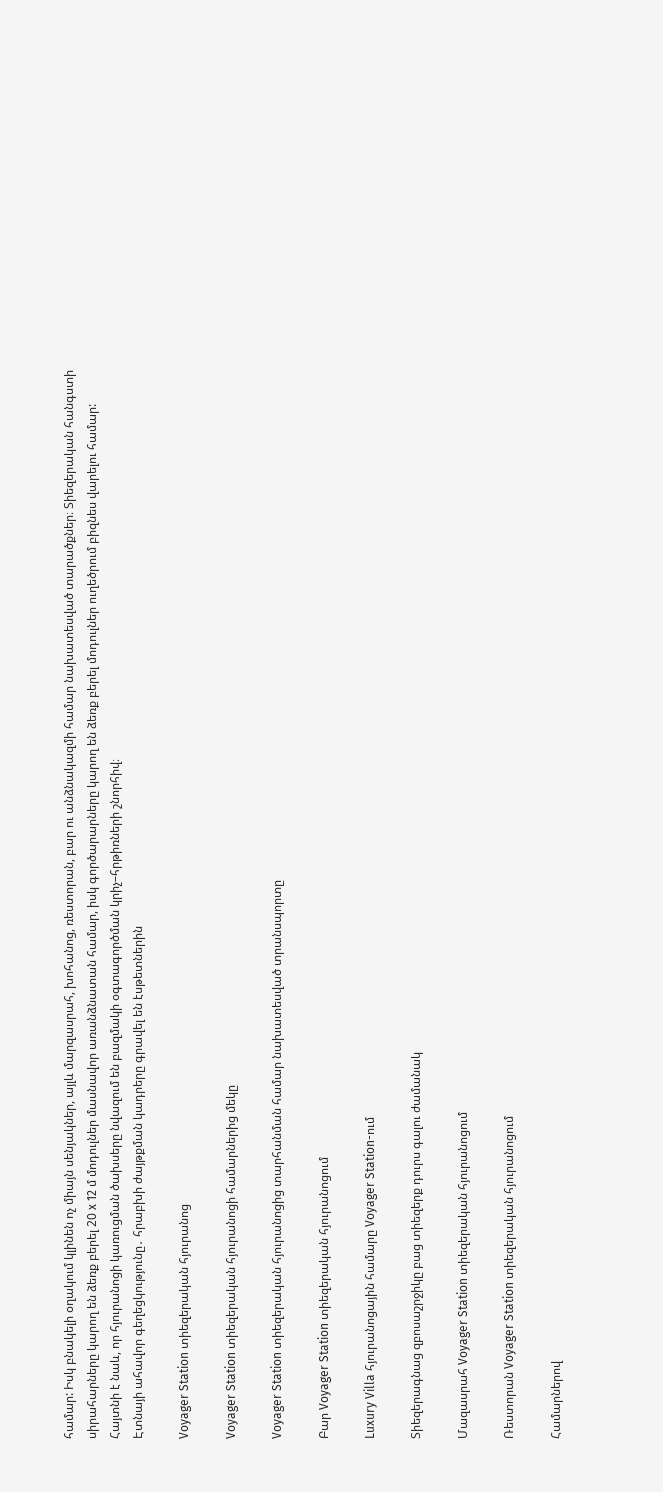համար: Իսկ բնակելի օղակում կլինեն ոչ միայն սենյակներ, այլև մարզասրահ, խոհանոց, ռեստորան, բար ու անձնակազմի համար նախատեսված տարածքներ։ Տիեզերական հանգստի սիրահարները կարող են ձեռք բերել 20 x 12 մ մոդուլներ մասնավոր առանձնատան համար, իսկ գործարարները կարող են ձեռք բերել մոդուլներ ուղեծրում բիզնես վարելու համար:
Հայտնի է նաև, որ հյուրանոցի կառուցման ծախսերը նվազում են բազմակի օգտագործման կրիչ–հրթիռների շնորհիվ։
Էտնայի ահավոր գեղեցկությունը․ հրաբխի ժայթքման կադրերը գրավել են էսթետներին

Voyager Station տիեզերական հյուրանոց

Voyager Station տիեզերական հյուրանոցի համարներից մեկը

Voyager Station տիեզերական հյուրանոցից տարհանման համար նախատեսված տրանսպորտը

Բար Voyager Station տիեզերական հյուրանոցում

Luxury Villa հյուրանոցային համարը Voyager Station-ում

Տիեզերագնաց զբոսաշրջիկը բաց տիեզերք դուրս գալու ժամանակ

Մազասրահ Voyager Station տիեզերական հյուրանոցում

Ռեստորան Voyager Station տիեզերական հյուրանոցում

Համարներով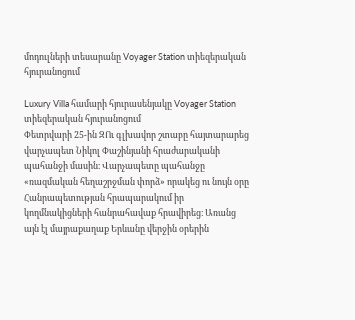մոդուլների տեսարանը Voyager Station տիեզերական հյուրանոցում

Luxury Villa համարի հյուրասենյակը Voyager Station տիեզերական հյուրանոցում
Փետրվարի 25-ին ԶՈւ գլխավոր շտաբը հայտարարեց վարչապետ Նիկոլ Փաշինյանի հրաժարականի պահանջի մասին։ Վարչապետը պահանջը «ռազմական հեղաշրջման փորձ» որակեց ու նույն օրը Հանրապետության հրապարակում իր կողմնակիցների հանրահավաք հրավիրեց։ Առանց այն էլ մայրաքաղաք Երևանը վերջին օրերին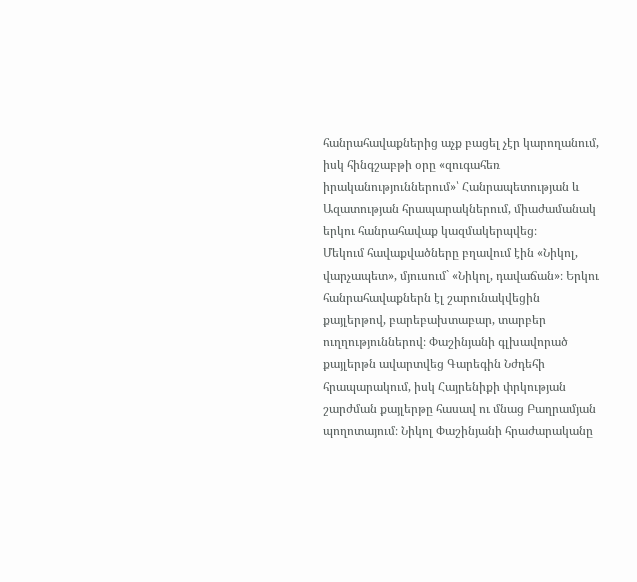հանրահավաքներից աչք բացել չէր կարողանում, իսկ հինգշաբթի օրը «զուգահեռ իրականություններում»՝ Հանրապետության և Ազատության հրապարակներում, միաժամանակ երկու հանրահավաք կազմակերպվեց։
Մեկում հավաքվածները բղավում էին «Նիկոլ, վարչապետ», մյուսում` «Նիկոլ, դավաճան»։ Երկու հանրահավաքներն էլ շարունակվեցին քայլերթով, բարեբախտաբար, տարբեր ուղղություններով։ Փաշինյանի գլխավորած քայլերթն ավարտվեց Գարեգին Նժդեհի հրապարակում, իսկ Հայրենիքի փրկության շարժման քայլերթը հասավ ու մնաց Բաղրամյան պողոտայում։ Նիկոլ Փաշինյանի հրաժարականը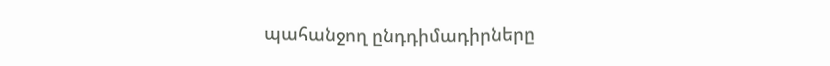պահանջող ընդդիմադիրները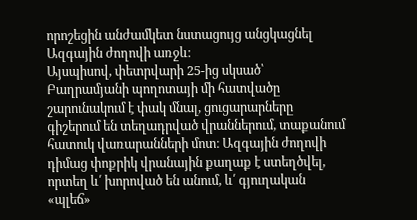որոշեցին անժամկետ նստացույց անցկացնել Ազգային ժողովի առջև։
Այսպիսով, փետրվարի 25-ից սկսած՝ Բաղրամյանի պողոտայի մի հատվածը շարունակում է փակ մնալ, ցուցարարները գիշերում են տեղադրված վրաններում, տաքանում հատուկ վառարանների մոտ։ Ազգային ժողովի դիմաց փոքրիկ վրանային քաղաք է ստեղծվել, որտեղ և՛ խորոված են անում, և՛ գյուղական «պլեճ»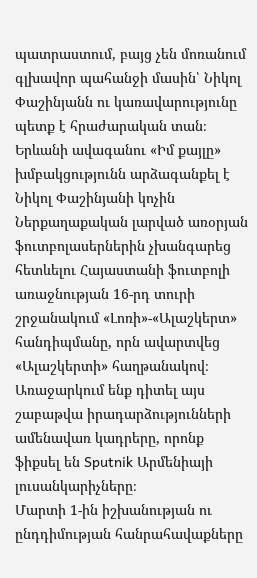պատրաստում, բայց չեն մոռանում գլխավոր պահանջի մասին՝ Նիկոլ Փաշինյանն ու կառավարությունը պետք է հրաժարական տան։
Երևանի ավագանու «Իմ քայլը» խմբակցությունն արձագանքել է Նիկոլ Փաշինյանի կոչին
Ներքաղաքական լարված առօրյան ֆուտբոլասերներին չխանգարեց հետևելու Հայաստանի ֆուտբոլի առաջնության 16-րդ տուրի շրջանակում «Լոռի»-«Ալաշկերտ» հանդիպմանը, որն ավարտվեց «Ալաշկերտի» հաղթանակով։
Առաջարկում ենք դիտել այս շաբաթվա իրադարձությունների ամենավառ կադրերը, որոնք ֆիքսել են Sputnik Արմենիայի լուսանկարիչները։
Մարտի 1-ին իշխանության ու ընդդիմության հանրահավաքները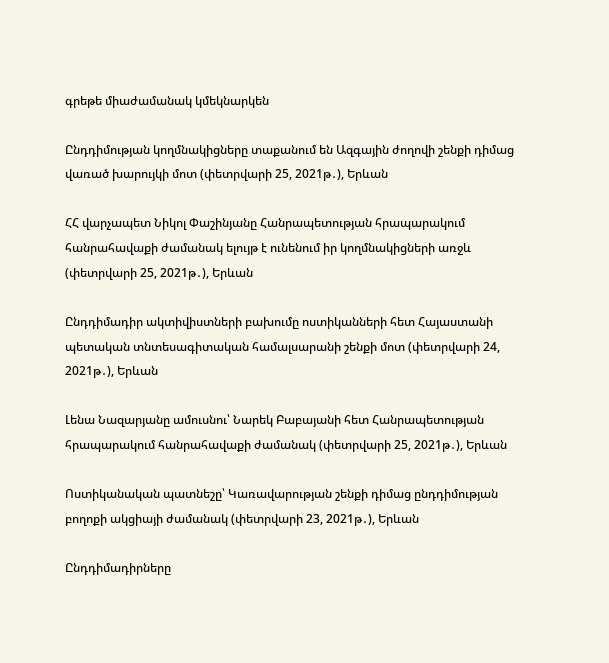գրեթե միաժամանակ կմեկնարկեն

Ընդդիմության կողմնակիցները տաքանում են Ազգային ժողովի շենքի դիմաց վառած խարույկի մոտ (փետրվարի 25, 2021թ․), Երևան

ՀՀ վարչապետ Նիկոլ Փաշինյանը Հանրապետության հրապարակում հանրահավաքի ժամանակ ելույթ է ունենում իր կողմնակիցների առջև (փետրվարի 25, 2021թ․), Երևան

Ընդդիմադիր ակտիվիստների բախումը ոստիկանների հետ Հայաստանի պետական տնտեսագիտական համալսարանի շենքի մոտ (փետրվարի 24, 2021թ․), Երևան

Լենա Նազարյանը ամուսնու՝ Նարեկ Բաբայանի հետ Հանրապետության հրապարակում հանրահավաքի ժամանակ (փետրվարի 25, 2021թ․), Երևան

Ոստիկանական պատնեշը՝ Կառավարության շենքի դիմաց ընդդիմության բողոքի ակցիայի ժամանակ (փետրվարի 23, 2021թ․), Երևան

Ընդդիմադիրները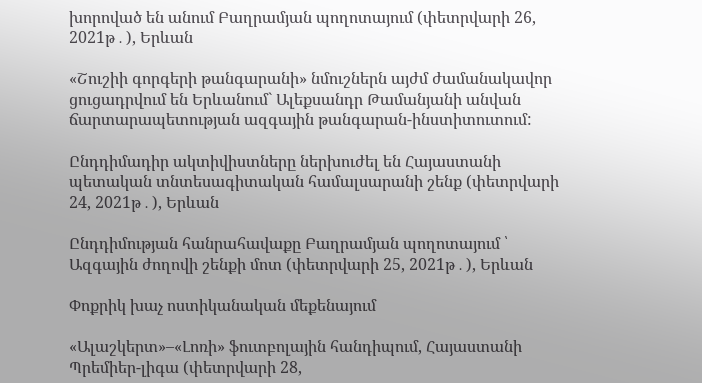խորոված են անում Բաղրամյան պողոտայում (փետրվարի 26, 2021թ․), Երևան

«Շուշիի գորգերի թանգարանի» նմուշներն այժմ ժամանակավոր ցուցադրվում են Երևանում` Ալեքսանդր Թամանյանի անվան ճարտարապետության ազգային թանգարան-ինստիտուտում:

Ընդդիմադիր ակտիվիստները ներխուժել են Հայաստանի պետական տնտեսագիտական համալսարանի շենք (փետրվարի 24, 2021թ․), Երևան

Ընդդիմության հանրահավաքը Բաղրամյան պողոտայում ՝ Ազգային ժողովի շենքի մոտ (փետրվարի 25, 2021թ․), Երևան

Փոքրիկ խաչ ոստիկանական մեքենայում

«Ալաշկերտ»–«Լոռի» ֆուտբոլային հանդիպում, Հայաստանի Պրեմիեր-լիգա (փետրվարի 28,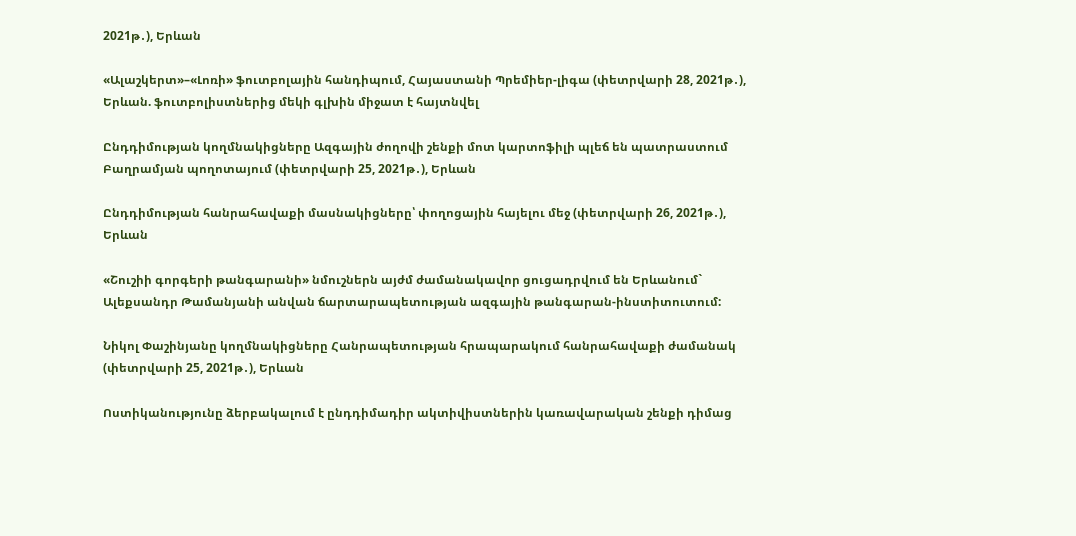2021թ․), Երևան

«Ալաշկերտ»–«Լոռի» ֆուտբոլային հանդիպում, Հայաստանի Պրեմիեր-լիգա (փետրվարի 28, 2021թ․), Երևան. ֆուտբոլիստներից մեկի գլխին միջատ է հայտնվել

Ընդդիմության կողմնակիցները Ազգային ժողովի շենքի մոտ կարտոֆիլի պլեճ են պատրաստում Բաղրամյան պողոտայում (փետրվարի 25, 2021թ․), Երևան

Ընդդիմության հանրահավաքի մասնակիցները՝ փողոցային հայելու մեջ (փետրվարի 26, 2021թ․), Երևան

«Շուշիի գորգերի թանգարանի» նմուշներն այժմ ժամանակավոր ցուցադրվում են Երևանում` Ալեքսանդր Թամանյանի անվան ճարտարապետության ազգային թանգարան-ինստիտուտում:

Նիկոլ Փաշինյանը կողմնակիցները Հանրապետության հրապարակում հանրահավաքի ժամանակ (փետրվարի 25, 2021թ․), Երևան

Ոստիկանությունը ձերբակալում է ընդդիմադիր ակտիվիստներին կառավարական շենքի դիմաց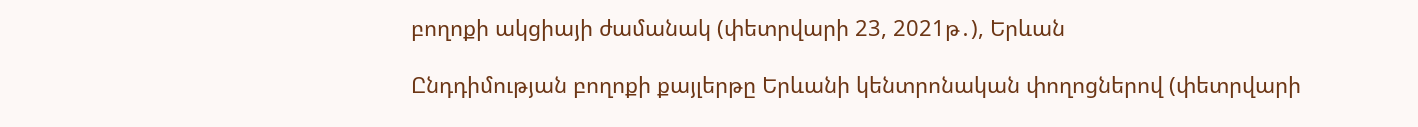բողոքի ակցիայի ժամանակ (փետրվարի 23, 2021թ․), Երևան

Ընդդիմության բողոքի քայլերթը Երևանի կենտրոնական փողոցներով (փետրվարի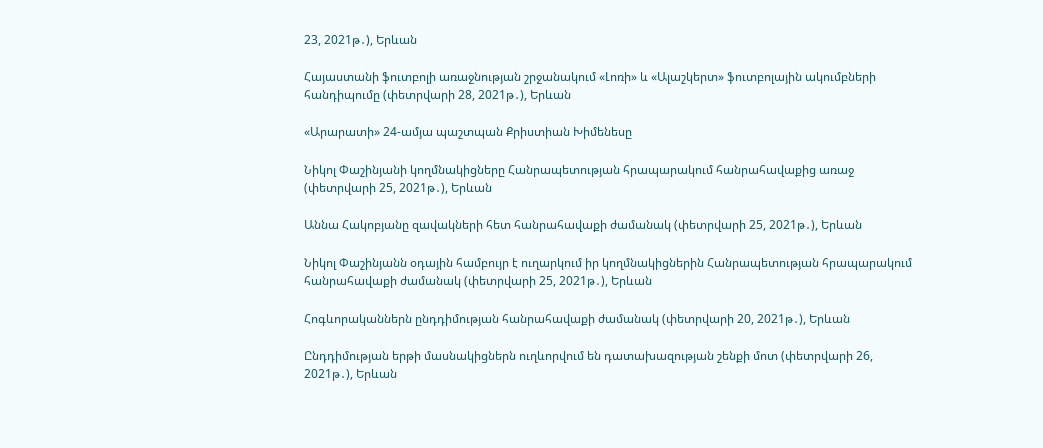23, 2021թ․), Երևան

Հայաստանի ֆուտբոլի առաջնության շրջանակում «Լոռի» և «Ալաշկերտ» ֆուտբոլային ակումբների հանդիպումը (փետրվարի 28, 2021թ․), Երևան

«Արարատի» 24-ամյա պաշտպան Քրիստիան Խիմենեսը

Նիկոլ Փաշինյանի կողմնակիցները Հանրապետության հրապարակում հանրահավաքից առաջ (փետրվարի 25, 2021թ․), Երևան

Աննա Հակոբյանը զավակների հետ հանրահավաքի ժամանակ (փետրվարի 25, 2021թ․), Երևան

Նիկոլ Փաշինյանն օդային համբույր է ուղարկում իր կողմնակիցներին Հանրապետության հրապարակում հանրահավաքի ժամանակ (փետրվարի 25, 2021թ․), Երևան

Հոգևորականներն ընդդիմության հանրահավաքի ժամանակ (փետրվարի 20, 2021թ․), Երևան

Ընդդիմության երթի մասնակիցներն ուղևորվում են դատախազության շենքի մոտ (փետրվարի 26, 2021թ․), Երևան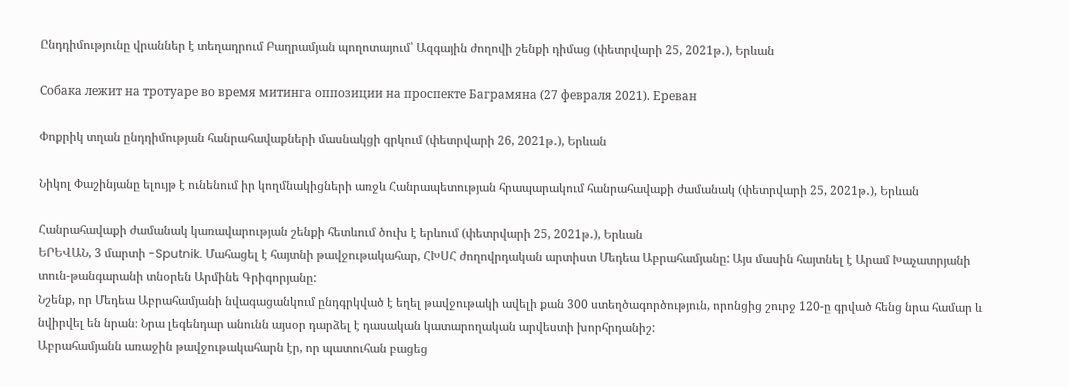Ընդդիմությունը վրաններ է տեղադրում Բաղրամյան պողոտայում՝ Ազգային ժողովի շենքի դիմաց (փետրվարի 25, 2021թ․), Երևան

Собака лежит на тротуаре во время митинга оппозиции на проспекте Баграмяна (27 февраля 2021). Еревaн

Փոքրիկ տղան ընդդիմության հանրահավաքների մասնակցի գրկում (փետրվարի 26, 2021թ․), Երևան

Նիկոլ Փաշինյանը ելույթ է ունենում իր կողմնակիցների առջև Հանրապետության հրապարակում հանրահավաքի ժամանակ (փետրվարի 25, 2021թ․), Երևան

Հանրահավաքի ժամանակ կառավարության շենքի հետևում ծուխ է երևում (փետրվարի 25, 2021թ․), Երևան
ԵՐԵՎԱՆ, 3 մարտի -Sputnik. Մահացել է հայտնի թավջութակահար, ՀԽՍՀ ժողովրդական արտիստ Մեդեա Աբրահամյանը: Այս մասին հայտնել է Արամ Խաչատրյանի տուն-թանգարանի տնօրեն Արմինե Գրիգորյանը:
Նշենք, որ Մեդեա Աբրահամյանի նվագացանկում ընդգրկված է եղել թավջութակի ավելի քան 300 ստեղծագործություն, որոնցից շուրջ 120-ը գրված հենց նրա համար և նվիրվել են նրան։ Նրա լեգենդար անունն այսօր դարձել է դասական կատարողական արվեստի խորհրդանիշ:
Աբրահամյանն առաջին թավջութակահարն էր, որ պատուհան բացեց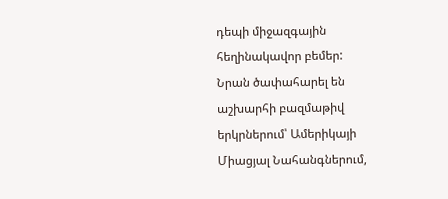դեպի միջազգային հեղինակավոր բեմեր:
Նրան ծափահարել են աշխարհի բազմաթիվ երկրներում՝ Ամերիկայի Միացյալ Նահանգներում,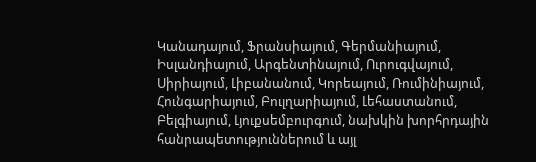Կանադայում, Ֆրանսիայում, Գերմանիայում, Իսլանդիայում, Արգենտինայում, Ուրուգվայում, Սիրիայում, Լիբանանում, Կորեայում, Ռումինիայում, Հունգարիայում, Բուլղարիայում, Լեհաստանում, Բելգիայում, Լյուքսեմբուրգում, նախկին խորհրդային հանրապետություններում և այլ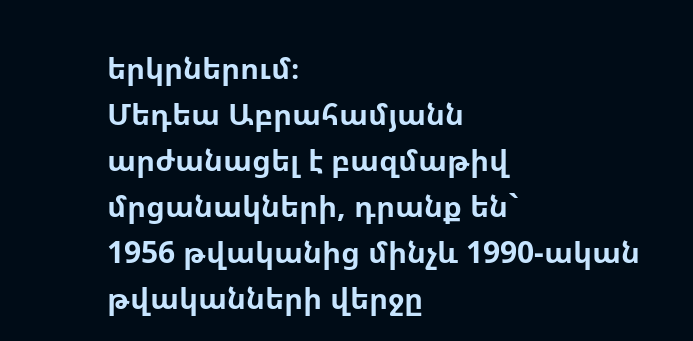երկրներում։
Մեդեա Աբրահամյանն արժանացել է բազմաթիվ մրցանակների, դրանք են`
1956 թվականից մինչև 1990-ական թվականների վերջը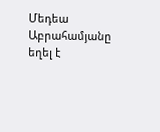Մեդեա Աբրահամյանը եղել է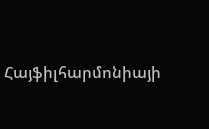Հայֆիլհարմոնիայի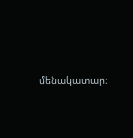մենակատար։